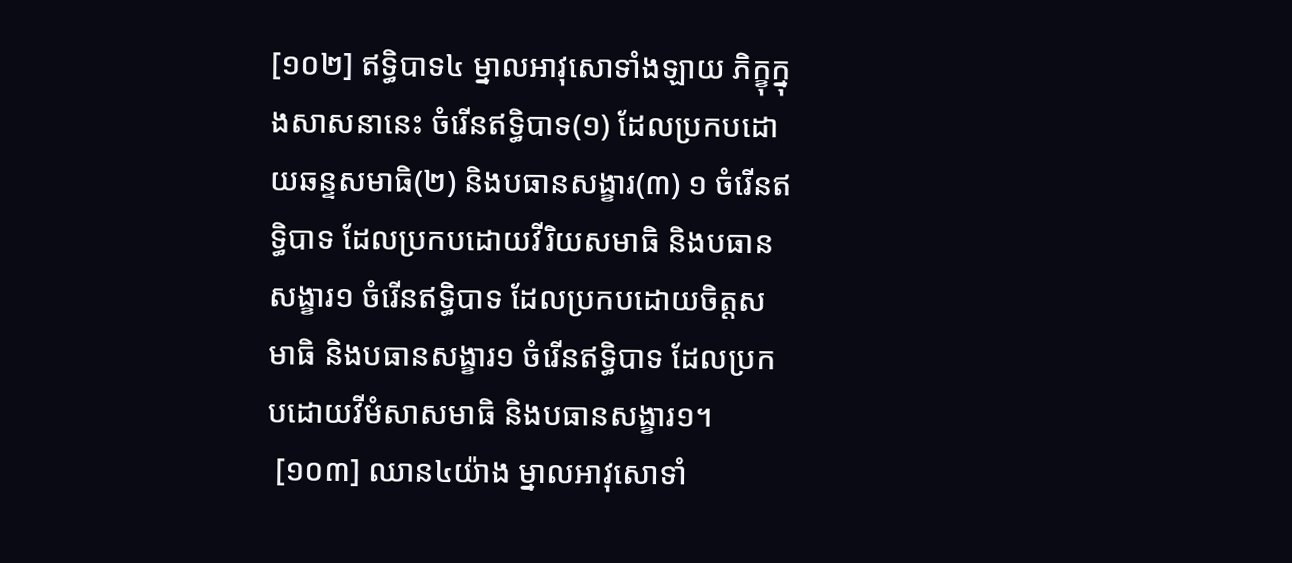[១០២] ឥទ្ធិបាទ៤ ម្នាលអាវុសោទាំងឡាយ ភិក្ខុក្នុងសាសនានេះ ចំរើនឥទ្ធិបាទ(១) ដែលប្រកបដោយឆន្ទសមាធិ(២) និងបធានសង្ខារ(៣) ១ ចំរើនឥទ្ធិបាទ ដែលប្រកបដោយវីរិយសមាធិ និងបធានសង្ខារ១ ចំរើនឥទ្ធិបាទ ដែលប្រកបដោយចិត្តសមាធិ និងបធានសង្ខារ១ ចំរើនឥទ្ធិបាទ ដែលប្រកបដោយវីមំសាសមាធិ និងបធានសង្ខារ១។
 [១០៣] ឈាន៤យ៉ាង ម្នាលអាវុសោទាំ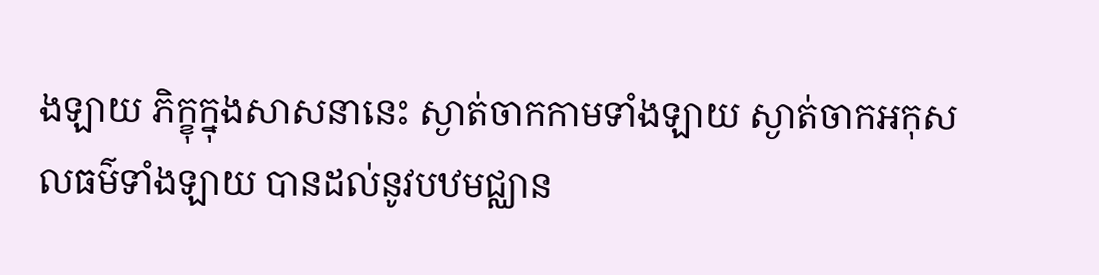ងឡាយ ភិក្ខុក្នុងសាសនានេះ ស្ងាត់ចាកកាមទាំងឡាយ ស្ងាត់ចាកអកុសលធម៌ទាំងឡាយ បានដល់នូវបឋមជ្ឈាន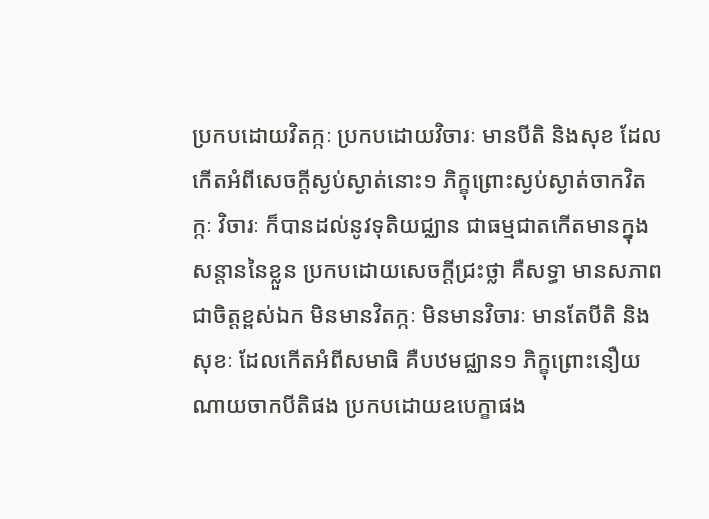ប្រកបដោយវិតក្កៈ ប្រកបដោយវិចារៈ មានបីតិ និងសុខ ដែលកើតអំពីសេចក្តីស្ងប់ស្ងាត់នោះ១ ភិក្ខុព្រោះស្ងប់ស្ងាត់ចាកវិតក្កៈ វិចារៈ ក៏បានដល់នូវទុតិយជ្ឈាន ជាធម្មជាតកើតមានក្នុងសន្តាននៃខ្លួន ប្រកបដោយសេចក្តីជ្រះថ្លា គឺសទ្ធា មានសភាពជាចិត្តខ្ពស់ឯក មិនមានវិតក្កៈ មិនមានវិចារៈ មានតែបីតិ និងសុខៈ ដែលកើតអំពីសមាធិ គឺបឋមជ្ឈាន១ ភិក្ខុព្រោះនឿយណាយចាកបីតិផង ប្រកបដោយឧបេក្ខាផង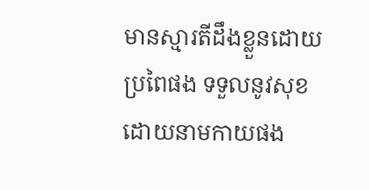មានស្មារតីដឹងខ្លួនដោយប្រពៃផង ទទួលនូវសុខ ដោយនាមកាយផង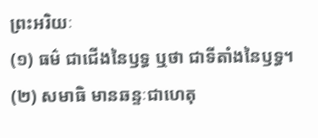ព្រះអរិយៈ
(១) ធម៌ ជាជើងនៃឫទ្ធ ឬថា ជាទីតាំងនៃឫទ្ធ។ (២) សមាធិ មានឆន្ទៈជាហេតុ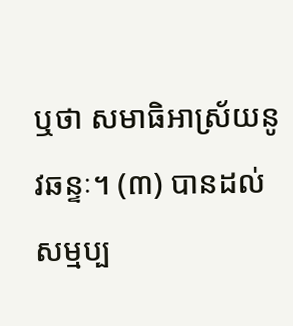ឬថា សមាធិអាស្រ័យនូវឆន្ទៈ។ (៣) បានដល់សម្មប្ប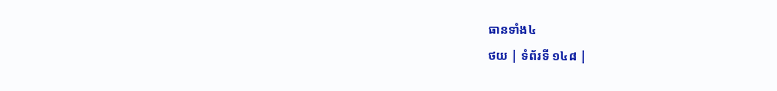ធានទាំង៤
ថយ | ទំព័រទី ១៤៨ |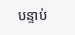បន្ទាប់